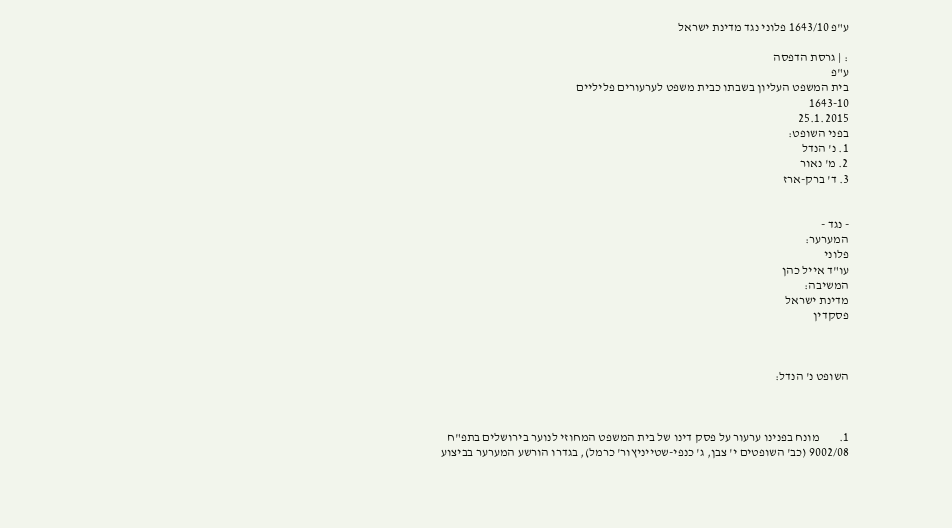ע"פ 1643/10 פלוני נגד מדינת ישראל

: | גרסת הדפסה
ע"פ
בית המשפט העליון בשבתו כבית משפט לערעורים פליליים
1643-10
25.1.2015
בפני השופט:
1. נ' הנדל
2. מ' נאור
3. ד' ברק-ארז


- נגד -
המערער:
פלוני
עו"ד אייל כהן
המשיבה:
מדינת ישראל
פסקדין



השופט נ' הנדל:



1.        מונח בפנינו ערעור על פסק דינו של בית המשפט המחוזי לנוער בירושלים בתפ"ח 9002/08 (כב' השופטים י' צבן, ג' כנפי-שטייניץור' כרמל), בגדרו הורשע המערער בביצוע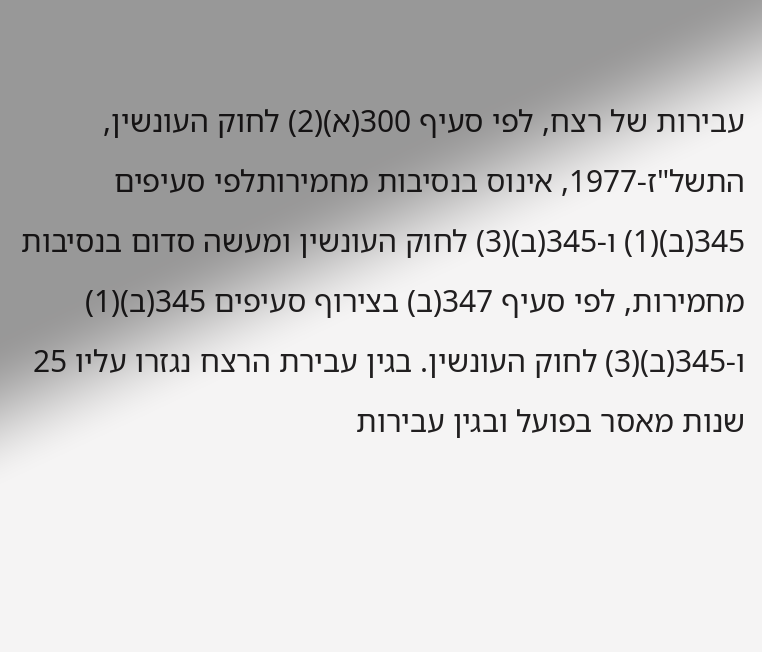עבירות של רצח, לפי סעיף 300(א)(2) לחוק העונשין, התשל"ז-1977, אינוס בנסיבות מחמירותלפי סעיפים 345(ב)(1) ו-345(ב)(3) לחוק העונשין ומעשה סדום בנסיבות מחמירות, לפי סעיף 347(ב) בצירוף סעיפים 345(ב)(1) ו-345(ב)(3) לחוק העונשין. בגין עבירת הרצח נגזרו עליו 25 שנות מאסר בפועל ובגין עבירות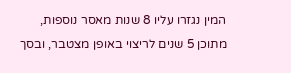המין נגזרו עליו 8 שנות מאסר נוספות, מתוכן 5 שנים לריצוי באופן מצטבר, ובסך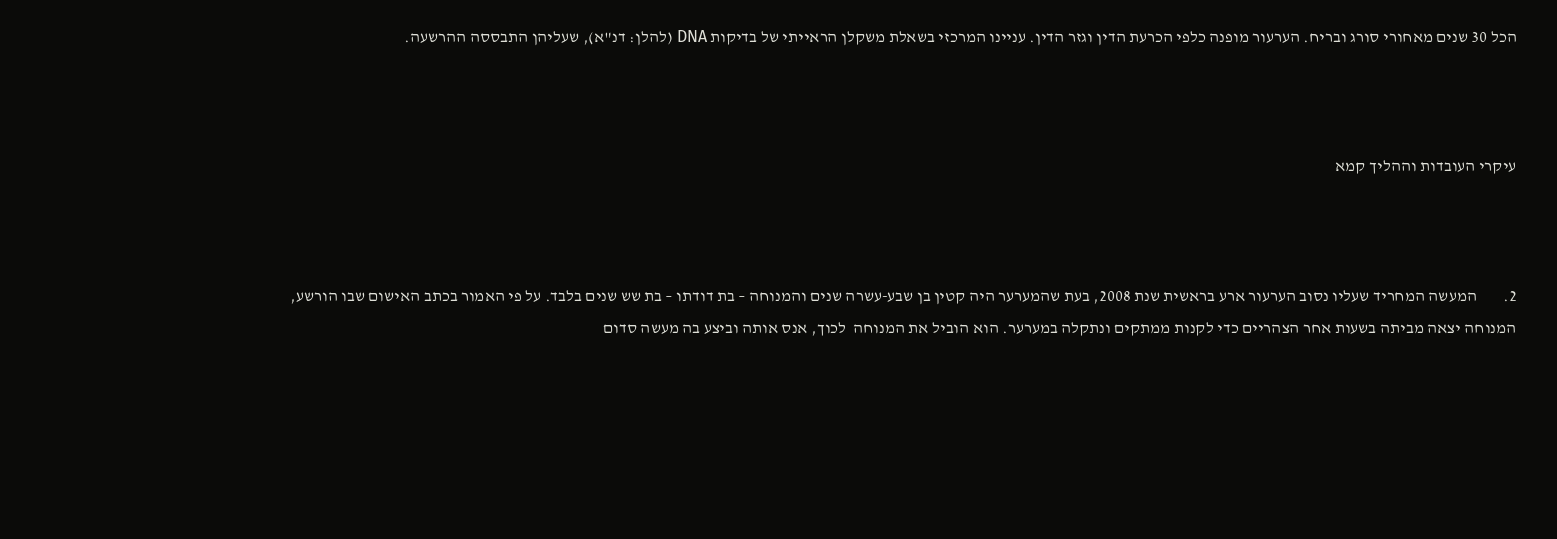הכל 30 שנים מאחורי סורג ובריח. הערעור מופנה כלפי הכרעת הדין וגזר הדין. עניינו המרכזי בשאלת משקלן הראייתי של בדיקות DNA (להלן: דנ"א), שעליהן התבססה ההרשעה.



עיקרי העובדות וההליך קמא



2.        המעשה המחריד שעליו נסוב הערעור ארע בראשית שנת 2008, בעת שהמערער היה קטין בן שבע-עשרה שנים והמנוחה – בת דודתו – בת שש שנים בלבד. על פי האמור בכתב האישום שבו הורשע, המנוחה יצאה מביתה בשעות אחר הצהריים כדי לקנות ממתקים ונתקלה במערער. הוא הוביל את המנוחה  לכוך, אנס אותה וביצע בה מעשה סדום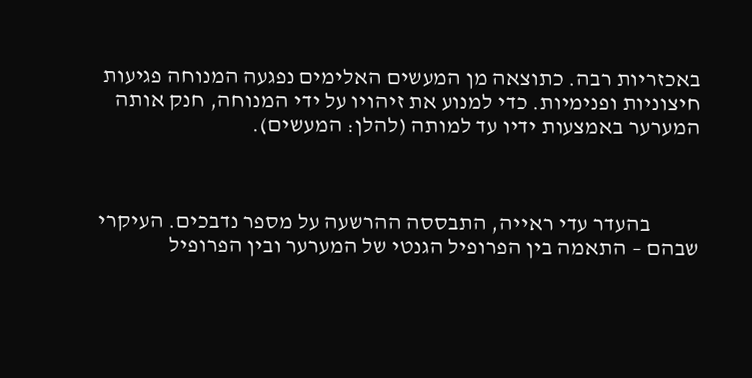באכזריות רבה. כתוצאה מן המעשים האלימים נפגעה המנוחה פגיעות חיצוניות ופנימיות. כדי למנוע את זיהויו על ידי המנוחה, חנק אותה המערער באמצעות ידיו עד למותה (להלן: המעשים).



           בהעדר עדי ראייה, התבססה ההרשעה על מספר נדבכים. העיקרי שבהם – התאמה בין הפרופיל הגנטי של המערער ובין הפרופיל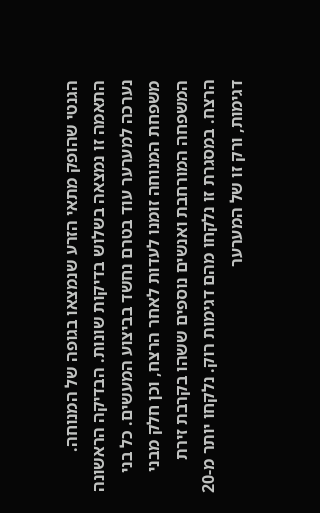הגנטי שהופק מתאי הזרע שנמצאו בגופה של המנוחה. התאמה זו נמצאה בשלוש בדיקות שונות. הבדיקה הראשונה נערכה למערער עוד בטרם נחשד בביצוע המעשים. כל בני משפחת המנוחה זומנו לעדות לאחר הרצח, וכן חלק מבני המשפחה המורחבת ואנשים נוספים ששהו בקרבת זירת הרצח. במסגרת זו נלקחו מהם דגימות רוק. נלקחו יותר מ-20 דגימות, ורק זו של המערער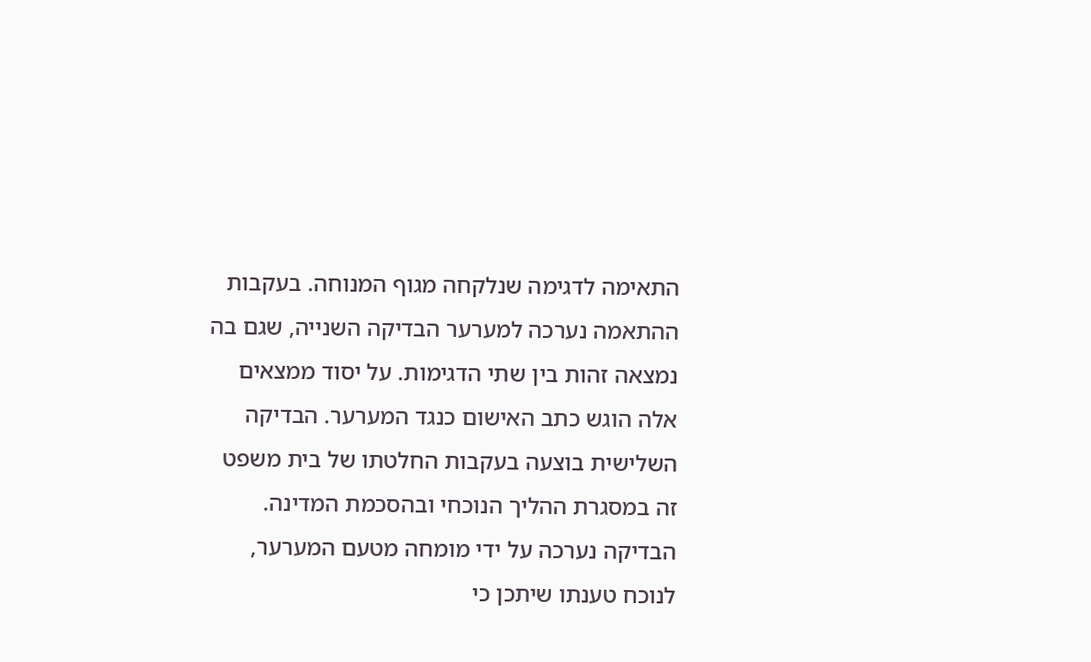התאימה לדגימה שנלקחה מגוף המנוחה. בעקבות ההתאמה נערכה למערער הבדיקה השנייה, שגם בה נמצאה זהות בין שתי הדגימות. על יסוד ממצאים אלה הוגש כתב האישום כנגד המערער. הבדיקה השלישית בוצעה בעקבות החלטתו של בית משפט זה במסגרת ההליך הנוכחי ובהסכמת המדינה. הבדיקה נערכה על ידי מומחה מטעם המערער, לנוכח טענתו שיתכן כי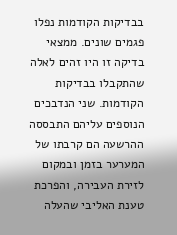בבדיקות הקודמות נפלו פגמים שונים. ממצאי בדיקה זו היו זהים לאלה שהתקבלו בבדיקות הקודמות. שני הנדבכים הנוספים עליהם התבססה ההרשעה הם קרבתו של המערער בזמן ובמקום לזירת העבירה, והפרכת טענת האליבי שהעלה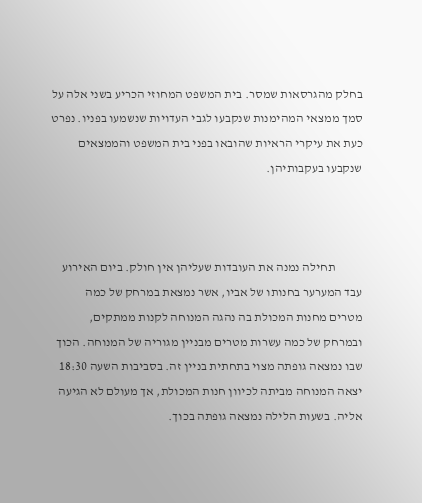בחלק מהגרסאות שמסר. בית המשפט המחוזי הכריע בשני אלה על סמך ממצאי המהימנות שנקבעו לגבי העדויות שנשמעו בפניו. נפרט כעת את עיקרי הראיות שהובאו בפני בית המשפט והממצאים שנקבעו בעקבותיהן.



           תחילה נמנה את העובדות שעליהן אין חולק. ביום האירוע עבד המערער בחנותו של אביו, אשר נמצאת במרחק של כמה מטרים מחנות המכולת בה נהגה המנוחה לקנות ממתקים, ובמרחק של כמה עשרות מטרים מבניין מגוריה של המנוחה. הכוך שבו נמצאה גופתה מצוי בתחתית בניין זה. בסביבות השעה 18:30 יצאה המנוחה מביתה לכיוון חנות המכולת, אך מעולם לא הגיעה אליה. בשעות הלילה נמצאה גופתה בכוך.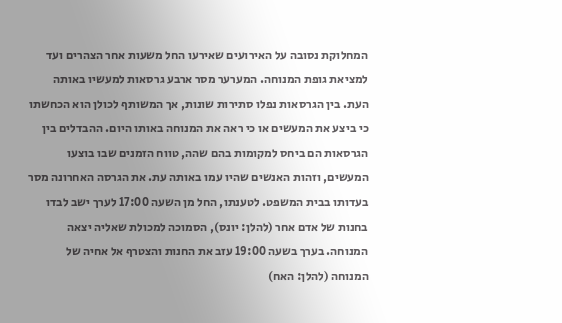המחלוקת נסובה על האירועים שאירעו החל משעות אחר הצהרים ועד למציאת גופת המנוחה. המערער מסר ארבע גרסאות למעשיו באותה העת. בין הגרסאות נפלו סתירות שונות, אך המשותף לכולן הוא הכחשתו כי ביצע את המעשים או כי ראה את המנוחה באותו היום. ההבדלים בין הגרסאות הם ביחס למקומות בהם שהה, טווח הזמנים שבו בוצעו המעשים, וזהות האנשים שהיו עמו באותה עת. את הגרסה האחרונה מסר בעדותו בבית המשפט. לטענתו, החל מן השעה 17:00 לערך ישב לבדו בחנות של אדם אחר (להלן: יונס), הסמוכה למכולת שאליה יצאה המנוחה. בערך בשעה 19:00 עזב את החנות והצטרף אל אחיה של המנוחה (להלן: האח)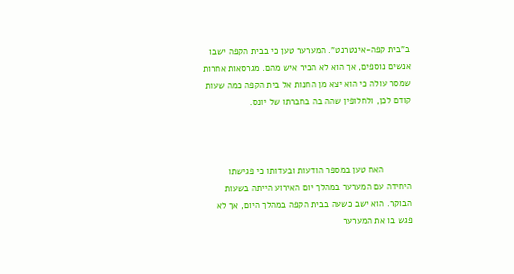ב"בית קפה-אינטרנט". המערער טען כי בבית הקפה ישבו אנשים נוספים, אך הוא לא הכיר איש מהם. מגרסאות אחרות שמסר עולה כי הוא יצא מן החנות אל בית הקפה כמה שעות קודם לכן, ולחלופין שהה בה בחברתו של יונס.



           האח טען במספר הודעות ובעדותו כי פגישתו היחידה עם המערער במהלך יום האירוע הייתה בשעות הבוקר. הוא ישב כשעה בבית הקפה במהלך היום, אך לא פגש בו את המערער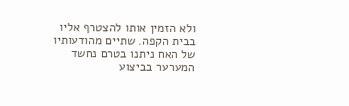ולא הזמין אותו להצטרף אליו בבית הקפה. שתיים מהודעותיו של האח ניתנו בטרם נחשד המערער בביצוע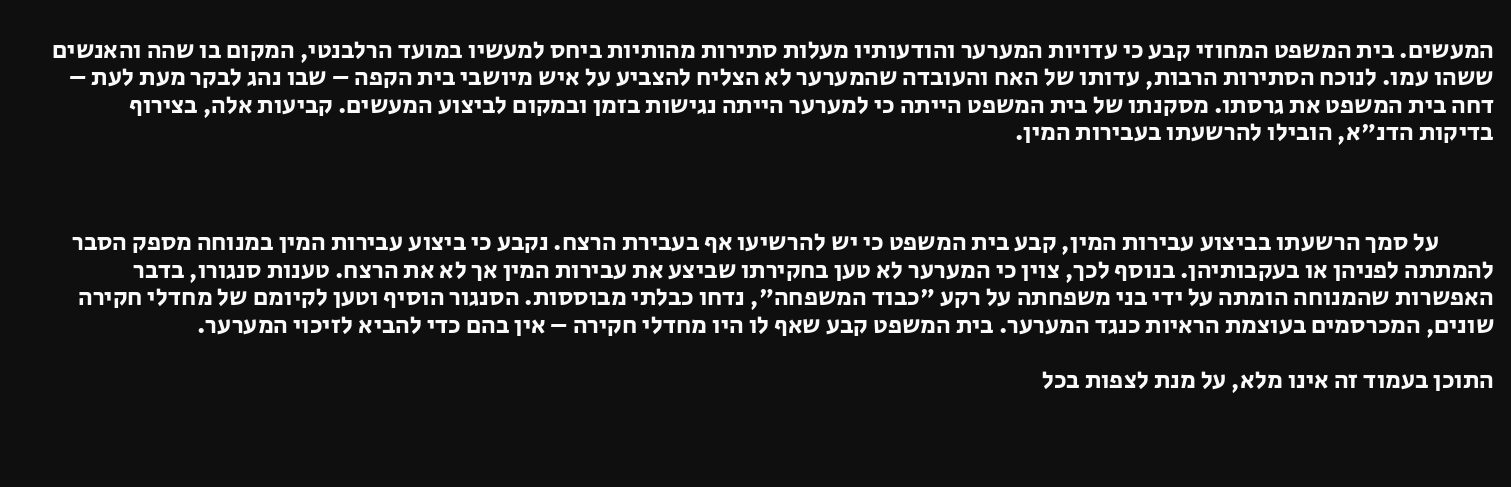המעשים. בית המשפט המחוזי קבע כי עדויות המערער והודעותיו מעלות סתירות מהותיות ביחס למעשיו במועד הרלבנטי, המקום בו שהה והאנשים ששהו עמו. לנוכח הסתירות הרבות, עדותו של האח והעובדה שהמערער לא הצליח להצביע על איש מיושבי בית הקפה – שבו נהג לבקר מעת לעת – דחה בית המשפט את גרסתו. מסקנתו של בית המשפט הייתה כי למערער הייתה נגישות בזמן ובמקום לביצוע המעשים. קביעות אלה, בצירוף בדיקות הדנ"א, הובילו להרשעתו בעבירות המין.



           על סמך הרשעתו בביצוע עבירות המין, קבע בית המשפט כי יש להרשיעו אף בעבירת הרצח. נקבע כי ביצוע עבירות המין במנוחה מספק הסבר להמתתה לפניהן או בעקבותיהן. בנוסף לכך, צוין כי המערער לא טען בחקירתו שביצע את עבירות המין אך לא את הרצח. טענות סנגורו, בדבר האפשרות שהמנוחה הומתה על ידי בני משפחתה על רקע "כבוד המשפחה", נדחו כבלתי מבוססות. הסנגור הוסיף וטען לקיומם של מחדלי חקירה שונים, המכרסמים בעוצמת הראיות כנגד המערער. בית המשפט קבע שאף לו היו מחדלי חקירה – אין בהם כדי להביא לזיכוי המערער.

התוכן בעמוד זה אינו מלא, על מנת לצפות בכל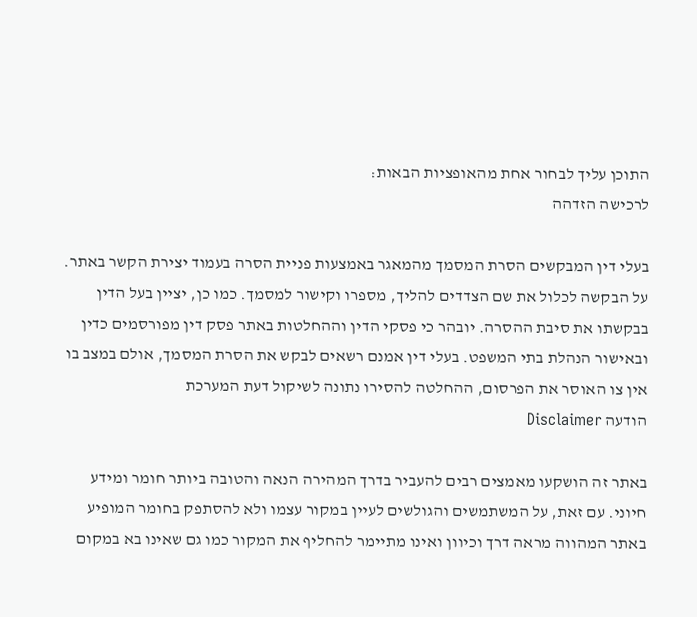התוכן עליך לבחור אחת מהאופציות הבאות:
לרכישה הזדהה

בעלי דין המבקשים הסרת המסמך מהמאגר באמצעות פניית הסרה בעמוד יצירת הקשר באתר. על הבקשה לכלול את שם הצדדים להליך, מספרו וקישור למסמך. כמו כן, יציין בעל הדין בבקשתו את סיבת ההסרה. יובהר כי פסקי הדין וההחלטות באתר פסק דין מפורסמים כדין ובאישור הנהלת בתי המשפט. בעלי דין אמנם רשאים לבקש את הסרת המסמך, אולם במצב בו אין צו האוסר את הפרסום, ההחלטה להסירו נתונה לשיקול דעת המערכת
הודעה Disclaimer

באתר זה הושקעו מאמצים רבים להעביר בדרך המהירה הנאה והטובה ביותר חומר ומידע חיוני. עם זאת, על המשתמשים והגולשים לעיין במקור עצמו ולא להסתפק בחומר המופיע באתר המהווה מראה דרך וכיוון ואינו מתיימר להחליף את המקור כמו גם שאינו בא במקום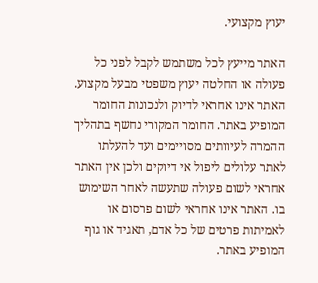יעוץ מקצועי.

האתר מייעץ לכל משתמש לקבל לפני כל פעולה או החלטה יעוץ משפטי מבעל מקצוע. האתר אינו אחראי לדיוק ולנכונות החומר המופיע באתר. החומר המקורי נחשף בתהליך ההמרה לעיוותים מסויימים ועד להעלתו לאתר עלולים ליפול אי דיוקים ולכן אין האתר אחראי לשום פעולה שתעשה לאחר השימוש בו. האתר אינו אחראי לשום פרסום או לאמיתות פרטים של כל אדם, תאגיד או גוף המופיע באתר.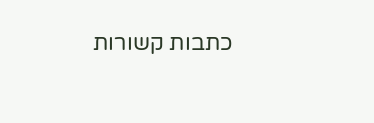כתבות קשורות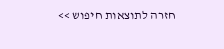חזרה לתוצאות חיפוש >>